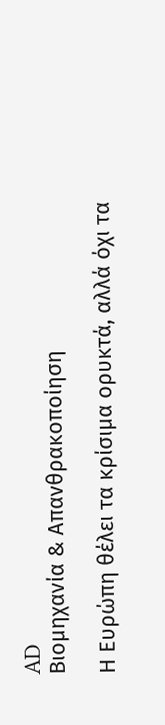AD
Βιομηχανία & Απανθρακοποίηση

Η Ευρώπη θέλει τα κρίσιμα ορυκτά, αλλά όχι τα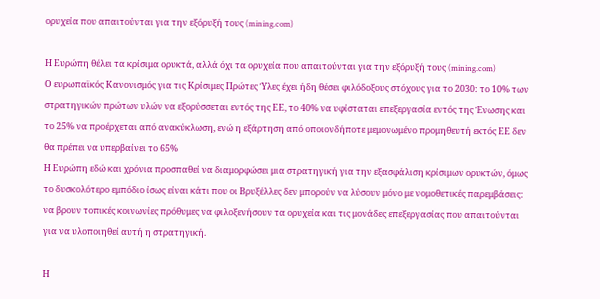ορυχεία που απαιτούνται για την εξόρυξή τους (mining.com)

Η Ευρώπη θέλει τα κρίσιμα ορυκτά, αλλά όχι τα ορυχεία που απαιτούνται για την εξόρυξή τους (mining.com)
Ο ευρωπαϊκός Κανονισμός για τις Κρίσιμες Πρώτες Ύλες έχει ήδη θέσει φιλόδοξους στόχους για το 2030: το 10% των στρατηγικών πρώτων υλών να εξορύσσεται εντός της ΕΕ, το 40% να υφίσταται επεξεργασία εντός της Ένωσης και το 25% να προέρχεται από ανακύκλωση, ενώ η εξάρτηση από οποιονδήποτε μεμονωμένο προμηθευτή εκτός ΕΕ δεν θα πρέπει να υπερβαίνει το 65%
Η Ευρώπη εδώ και χρόνια προσπαθεί να διαμορφώσει μια στρατηγική για την εξασφάλιση κρίσιμων ορυκτών, όμως το δυσκολότερο εμπόδιο ίσως είναι κάτι που οι Βρυξέλλες δεν μπορούν να λύσουν μόνο με νομοθετικές παρεμβάσεις: να βρουν τοπικές κοινωνίες πρόθυμες να φιλοξενήσουν τα ορυχεία και τις μονάδες επεξεργασίας που απαιτούνται για να υλοποιηθεί αυτή η στρατηγική.

Η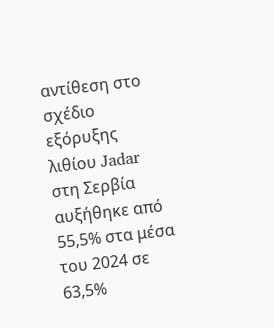αντίθεση στο σχέδιο εξόρυξης λιθίου Jadar στη Σερβία αυξήθηκε από 55,5% στα μέσα του 2024 σε 63,5%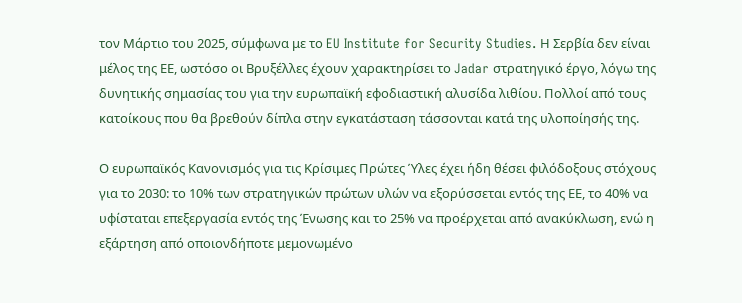τον Μάρτιο του 2025, σύμφωνα με το EU Institute for Security Studies. Η Σερβία δεν είναι μέλος της ΕΕ, ωστόσο οι Βρυξέλλες έχουν χαρακτηρίσει το Jadar στρατηγικό έργο, λόγω της δυνητικής σημασίας του για την ευρωπαϊκή εφοδιαστική αλυσίδα λιθίου. Πολλοί από τους κατοίκους που θα βρεθούν δίπλα στην εγκατάσταση τάσσονται κατά της υλοποίησής της.

Ο ευρωπαϊκός Κανονισμός για τις Κρίσιμες Πρώτες Ύλες έχει ήδη θέσει φιλόδοξους στόχους για το 2030: το 10% των στρατηγικών πρώτων υλών να εξορύσσεται εντός της ΕΕ, το 40% να υφίσταται επεξεργασία εντός της Ένωσης και το 25% να προέρχεται από ανακύκλωση, ενώ η εξάρτηση από οποιονδήποτε μεμονωμένο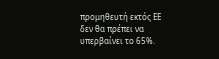προμηθευτή εκτός ΕΕ δεν θα πρέπει να υπερβαίνει το 65%.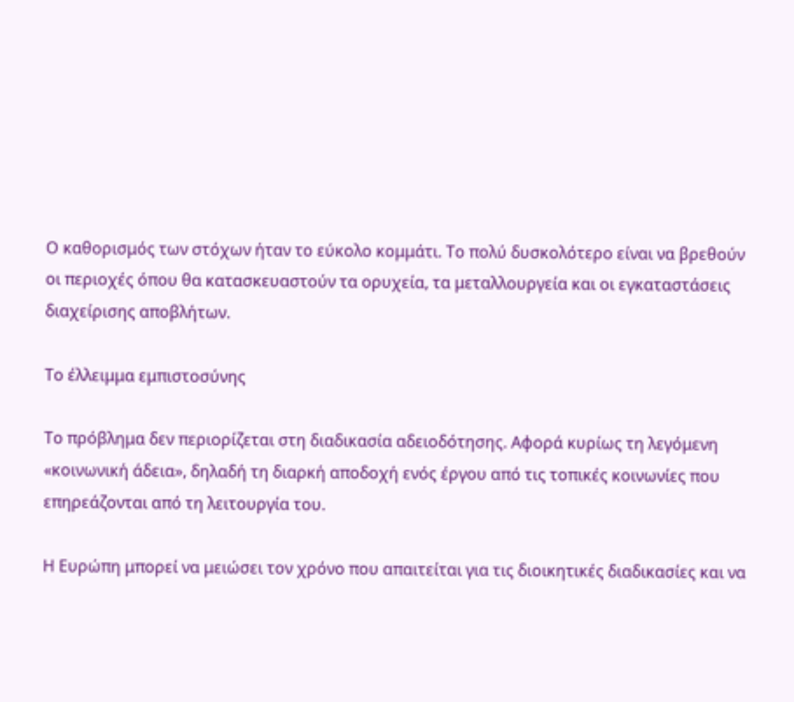Ο καθορισμός των στόχων ήταν το εύκολο κομμάτι. Το πολύ δυσκολότερο είναι να βρεθούν οι περιοχές όπου θα κατασκευαστούν τα ορυχεία, τα μεταλλουργεία και οι εγκαταστάσεις διαχείρισης αποβλήτων.

Το έλλειμμα εμπιστοσύνης

Το πρόβλημα δεν περιορίζεται στη διαδικασία αδειοδότησης. Αφορά κυρίως τη λεγόμενη «κοινωνική άδεια», δηλαδή τη διαρκή αποδοχή ενός έργου από τις τοπικές κοινωνίες που επηρεάζονται από τη λειτουργία του.

Η Ευρώπη μπορεί να μειώσει τον χρόνο που απαιτείται για τις διοικητικές διαδικασίες και να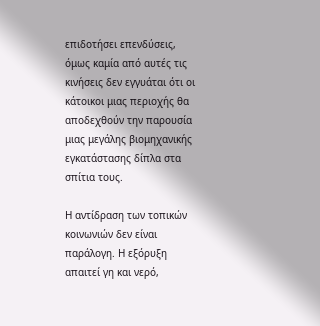επιδοτήσει επενδύσεις, όμως καμία από αυτές τις κινήσεις δεν εγγυάται ότι οι κάτοικοι μιας περιοχής θα αποδεχθούν την παρουσία μιας μεγάλης βιομηχανικής εγκατάστασης δίπλα στα σπίτια τους.

Η αντίδραση των τοπικών κοινωνιών δεν είναι παράλογη. Η εξόρυξη απαιτεί γη και νερό,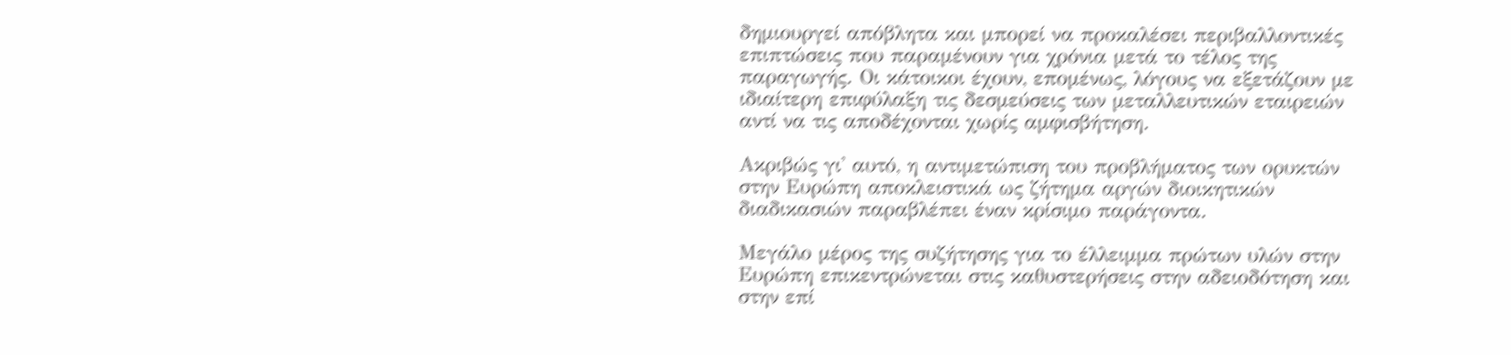δημιουργεί απόβλητα και μπορεί να προκαλέσει περιβαλλοντικές επιπτώσεις που παραμένουν για χρόνια μετά το τέλος της παραγωγής. Οι κάτοικοι έχουν, επομένως, λόγους να εξετάζουν με ιδιαίτερη επιφύλαξη τις δεσμεύσεις των μεταλλευτικών εταιρειών αντί να τις αποδέχονται χωρίς αμφισβήτηση.

Ακριβώς γι' αυτό, η αντιμετώπιση του προβλήματος των ορυκτών στην Ευρώπη αποκλειστικά ως ζήτημα αργών διοικητικών διαδικασιών παραβλέπει έναν κρίσιμο παράγοντα.

Μεγάλο μέρος της συζήτησης για το έλλειμμα πρώτων υλών στην Ευρώπη επικεντρώνεται στις καθυστερήσεις στην αδειοδότηση και στην επί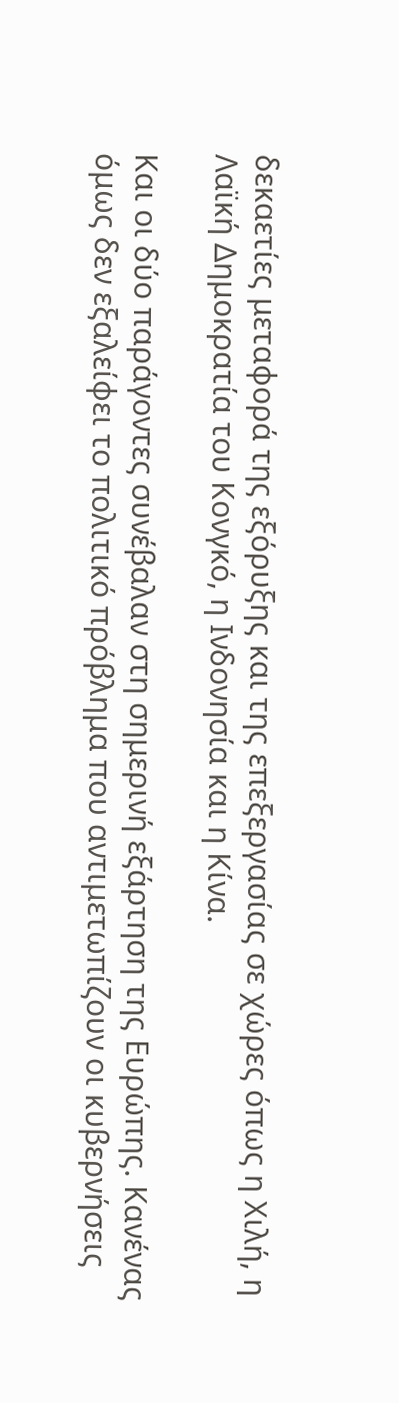δεκαετίες μεταφορά της εξόρυξης και της επεξεργασίας σε χώρες όπως η Χιλή, η Λαϊκή Δημοκρατία του Κονγκό, η Ινδονησία και η Κίνα.

Και οι δύο παράγοντες συνέβαλαν στη σημερινή εξάρτηση της Ευρώπης. Κανένας όμως δεν εξαλείφει το πολιτικό πρόβλημα που αντιμετωπίζουν οι κυβερνήσεις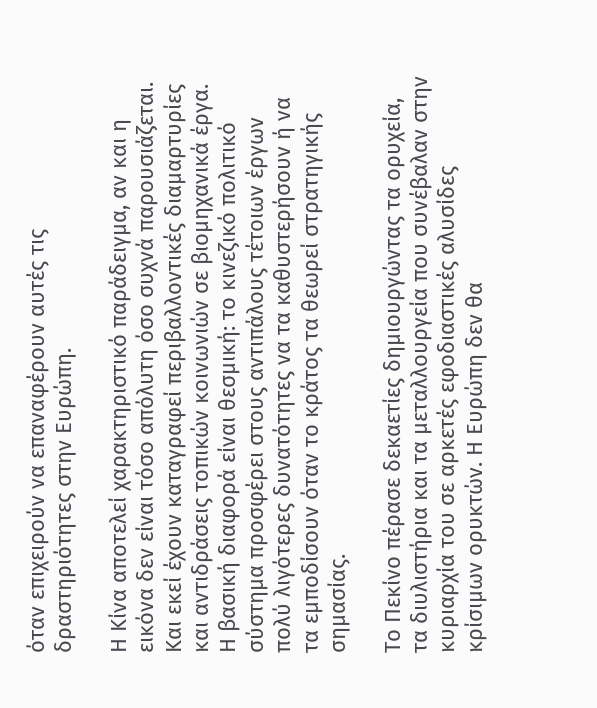όταν επιχειρούν να επαναφέρουν αυτές τις δραστηριότητες στην Ευρώπη.

Η Κίνα αποτελεί χαρακτηριστικό παράδειγμα, αν και η εικόνα δεν είναι τόσο απόλυτη όσο συχνά παρουσιάζεται. Και εκεί έχουν καταγραφεί περιβαλλοντικές διαμαρτυρίες και αντιδράσεις τοπικών κοινωνιών σε βιομηχανικά έργα. Η βασική διαφορά είναι θεσμική: το κινεζικό πολιτικό σύστημα προσφέρει στους αντιπάλους τέτοιων έργων πολύ λιγότερες δυνατότητες να τα καθυστερήσουν ή να τα εμποδίσουν όταν το κράτος τα θεωρεί στρατηγικής σημασίας.

Το Πεκίνο πέρασε δεκαετίες δημιουργώντας τα ορυχεία, τα διυλιστήρια και τα μεταλλουργεία που συνέβαλαν στην κυριαρχία του σε αρκετές εφοδιαστικές αλυσίδες κρίσιμων ορυκτών. Η Ευρώπη δεν θα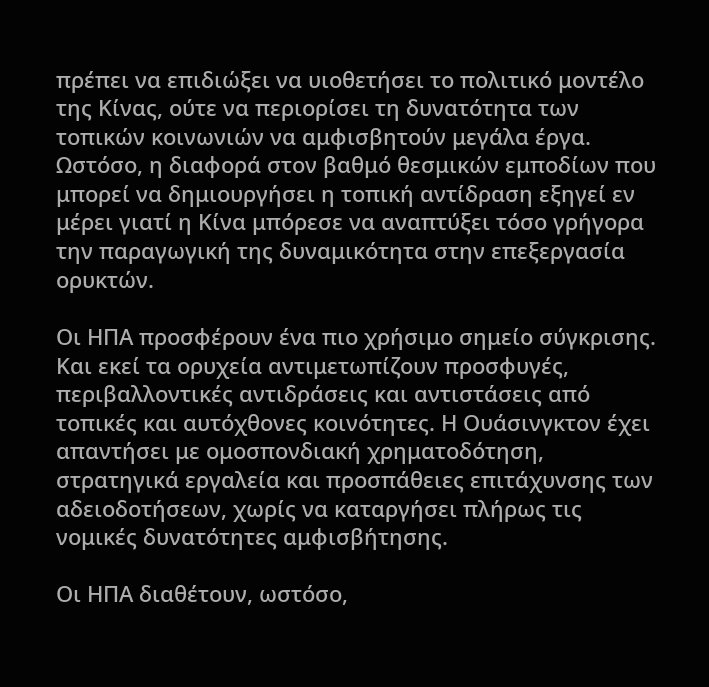πρέπει να επιδιώξει να υιοθετήσει το πολιτικό μοντέλο της Κίνας, ούτε να περιορίσει τη δυνατότητα των τοπικών κοινωνιών να αμφισβητούν μεγάλα έργα. Ωστόσο, η διαφορά στον βαθμό θεσμικών εμποδίων που μπορεί να δημιουργήσει η τοπική αντίδραση εξηγεί εν μέρει γιατί η Κίνα μπόρεσε να αναπτύξει τόσο γρήγορα την παραγωγική της δυναμικότητα στην επεξεργασία ορυκτών.

Οι ΗΠΑ προσφέρουν ένα πιο χρήσιμο σημείο σύγκρισης. Και εκεί τα ορυχεία αντιμετωπίζουν προσφυγές, περιβαλλοντικές αντιδράσεις και αντιστάσεις από τοπικές και αυτόχθονες κοινότητες. Η Ουάσινγκτον έχει απαντήσει με ομοσπονδιακή χρηματοδότηση, στρατηγικά εργαλεία και προσπάθειες επιτάχυνσης των αδειοδοτήσεων, χωρίς να καταργήσει πλήρως τις νομικές δυνατότητες αμφισβήτησης.

Οι ΗΠΑ διαθέτουν, ωστόσο,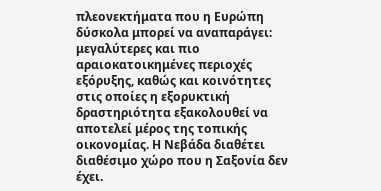πλεονεκτήματα που η Ευρώπη δύσκολα μπορεί να αναπαράγει: μεγαλύτερες και πιο αραιοκατοικημένες περιοχές εξόρυξης, καθώς και κοινότητες στις οποίες η εξορυκτική δραστηριότητα εξακολουθεί να αποτελεί μέρος της τοπικής οικονομίας. Η Νεβάδα διαθέτει διαθέσιμο χώρο που η Σαξονία δεν έχει.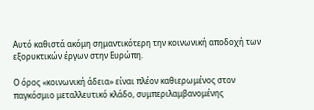Αυτό καθιστά ακόμη σημαντικότερη την κοινωνική αποδοχή των εξορυκτικών έργων στην Ευρώπη.

Ο όρος «κοινωνική άδεια» είναι πλέον καθιερωμένος στον παγκόσμιο μεταλλευτικό κλάδο, συμπεριλαμβανομένης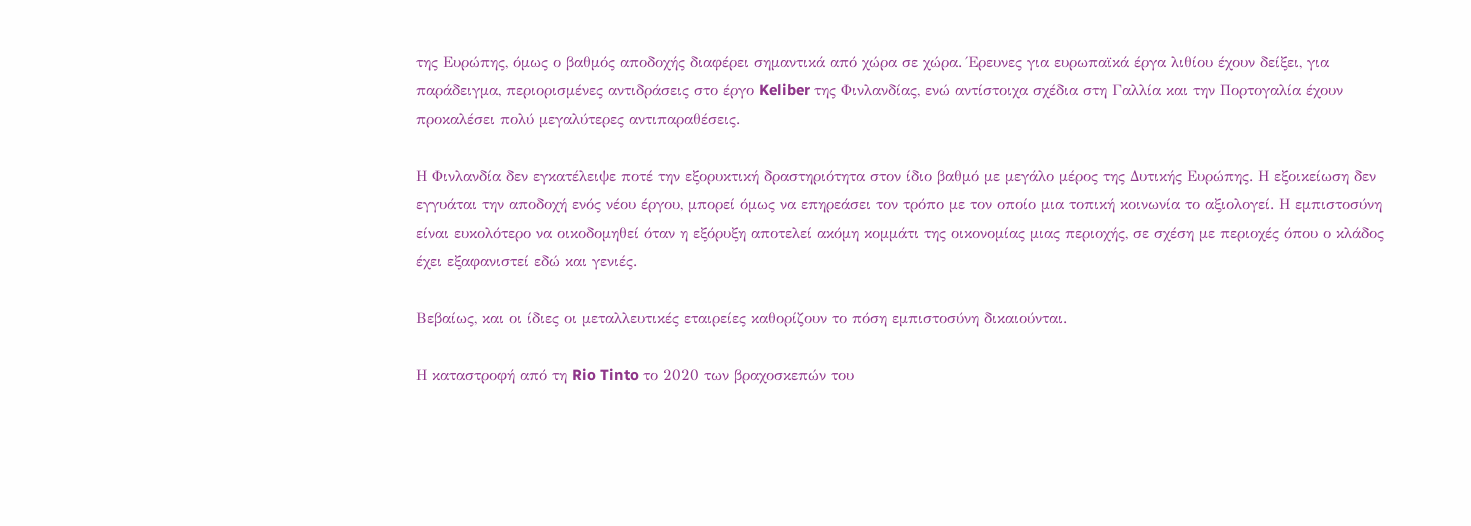της Ευρώπης, όμως ο βαθμός αποδοχής διαφέρει σημαντικά από χώρα σε χώρα. Έρευνες για ευρωπαϊκά έργα λιθίου έχουν δείξει, για παράδειγμα, περιορισμένες αντιδράσεις στο έργο Keliber της Φινλανδίας, ενώ αντίστοιχα σχέδια στη Γαλλία και την Πορτογαλία έχουν προκαλέσει πολύ μεγαλύτερες αντιπαραθέσεις.

Η Φινλανδία δεν εγκατέλειψε ποτέ την εξορυκτική δραστηριότητα στον ίδιο βαθμό με μεγάλο μέρος της Δυτικής Ευρώπης. Η εξοικείωση δεν εγγυάται την αποδοχή ενός νέου έργου, μπορεί όμως να επηρεάσει τον τρόπο με τον οποίο μια τοπική κοινωνία το αξιολογεί. Η εμπιστοσύνη είναι ευκολότερο να οικοδομηθεί όταν η εξόρυξη αποτελεί ακόμη κομμάτι της οικονομίας μιας περιοχής, σε σχέση με περιοχές όπου ο κλάδος έχει εξαφανιστεί εδώ και γενιές.

Βεβαίως, και οι ίδιες οι μεταλλευτικές εταιρείες καθορίζουν το πόση εμπιστοσύνη δικαιούνται.

Η καταστροφή από τη Rio Tinto το 2020 των βραχοσκεπών του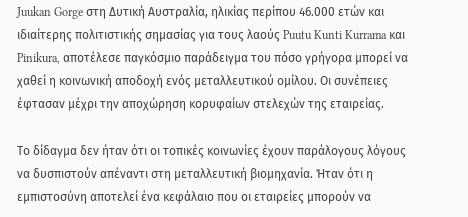Juukan Gorge στη Δυτική Αυστραλία, ηλικίας περίπου 46.000 ετών και ιδιαίτερης πολιτιστικής σημασίας για τους λαούς Puutu Kunti Kurrama και Pinikura, αποτέλεσε παγκόσμιο παράδειγμα του πόσο γρήγορα μπορεί να χαθεί η κοινωνική αποδοχή ενός μεταλλευτικού ομίλου. Οι συνέπειες έφτασαν μέχρι την αποχώρηση κορυφαίων στελεχών της εταιρείας.

Το δίδαγμα δεν ήταν ότι οι τοπικές κοινωνίες έχουν παράλογους λόγους να δυσπιστούν απέναντι στη μεταλλευτική βιομηχανία. Ήταν ότι η εμπιστοσύνη αποτελεί ένα κεφάλαιο που οι εταιρείες μπορούν να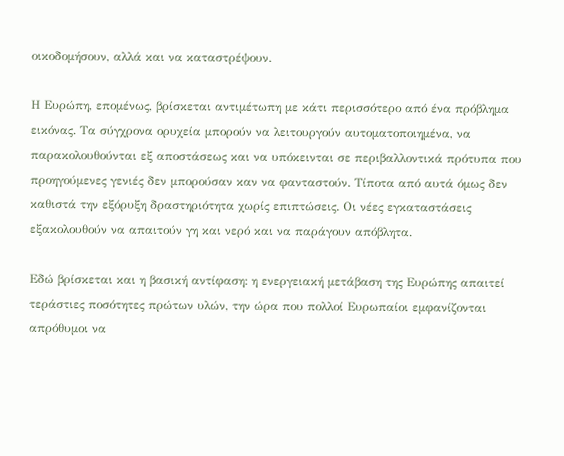οικοδομήσουν, αλλά και να καταστρέψουν.

Η Ευρώπη, επομένως, βρίσκεται αντιμέτωπη με κάτι περισσότερο από ένα πρόβλημα εικόνας. Τα σύγχρονα ορυχεία μπορούν να λειτουργούν αυτοματοποιημένα, να παρακολουθούνται εξ αποστάσεως και να υπόκεινται σε περιβαλλοντικά πρότυπα που προηγούμενες γενιές δεν μπορούσαν καν να φανταστούν. Τίποτα από αυτά όμως δεν καθιστά την εξόρυξη δραστηριότητα χωρίς επιπτώσεις. Οι νέες εγκαταστάσεις εξακολουθούν να απαιτούν γη και νερό και να παράγουν απόβλητα.

Εδώ βρίσκεται και η βασική αντίφαση: η ενεργειακή μετάβαση της Ευρώπης απαιτεί τεράστιες ποσότητες πρώτων υλών, την ώρα που πολλοί Ευρωπαίοι εμφανίζονται απρόθυμοι να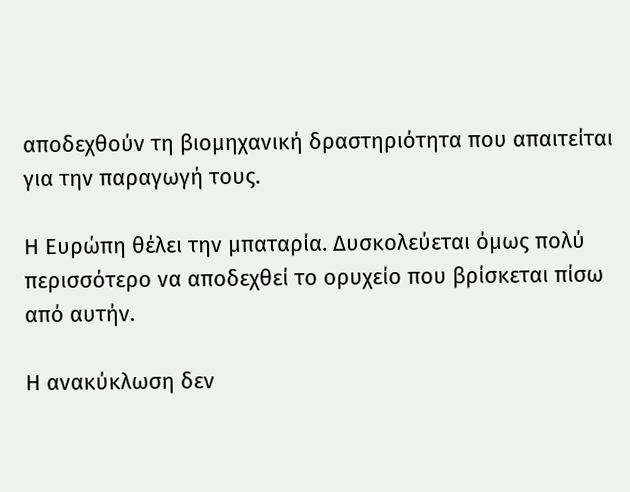αποδεχθούν τη βιομηχανική δραστηριότητα που απαιτείται για την παραγωγή τους.

Η Ευρώπη θέλει την μπαταρία. Δυσκολεύεται όμως πολύ περισσότερο να αποδεχθεί το ορυχείο που βρίσκεται πίσω από αυτήν.

Η ανακύκλωση δεν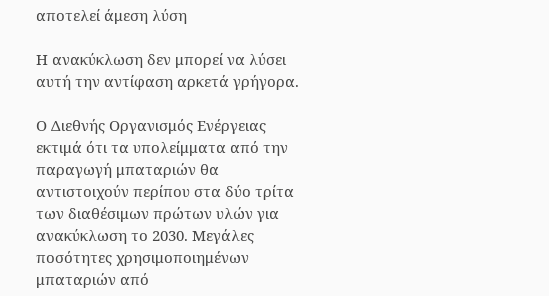αποτελεί άμεση λύση

Η ανακύκλωση δεν μπορεί να λύσει αυτή την αντίφαση αρκετά γρήγορα.

Ο Διεθνής Οργανισμός Ενέργειας εκτιμά ότι τα υπολείμματα από την παραγωγή μπαταριών θα αντιστοιχούν περίπου στα δύο τρίτα των διαθέσιμων πρώτων υλών για ανακύκλωση το 2030. Μεγάλες ποσότητες χρησιμοποιημένων μπαταριών από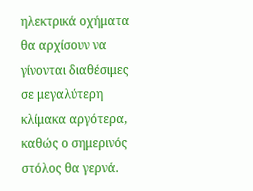ηλεκτρικά οχήματα θα αρχίσουν να γίνονται διαθέσιμες σε μεγαλύτερη κλίμακα αργότερα, καθώς ο σημερινός στόλος θα γερνά.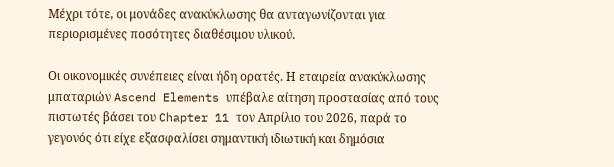Μέχρι τότε, οι μονάδες ανακύκλωσης θα ανταγωνίζονται για περιορισμένες ποσότητες διαθέσιμου υλικού.

Οι οικονομικές συνέπειες είναι ήδη ορατές. Η εταιρεία ανακύκλωσης μπαταριών Ascend Elements υπέβαλε αίτηση προστασίας από τους πιστωτές βάσει του Chapter 11 τον Απρίλιο του 2026, παρά το γεγονός ότι είχε εξασφαλίσει σημαντική ιδιωτική και δημόσια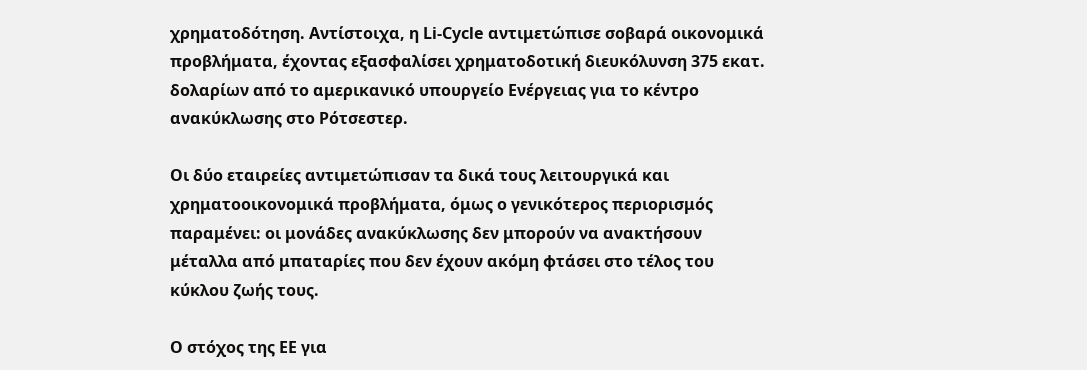χρηματοδότηση. Αντίστοιχα, η Li-Cycle αντιμετώπισε σοβαρά οικονομικά προβλήματα, έχοντας εξασφαλίσει χρηματοδοτική διευκόλυνση 375 εκατ. δολαρίων από το αμερικανικό υπουργείο Ενέργειας για το κέντρο ανακύκλωσης στο Ρότσεστερ.

Οι δύο εταιρείες αντιμετώπισαν τα δικά τους λειτουργικά και χρηματοοικονομικά προβλήματα, όμως ο γενικότερος περιορισμός παραμένει: οι μονάδες ανακύκλωσης δεν μπορούν να ανακτήσουν μέταλλα από μπαταρίες που δεν έχουν ακόμη φτάσει στο τέλος του κύκλου ζωής τους.

Ο στόχος της ΕΕ για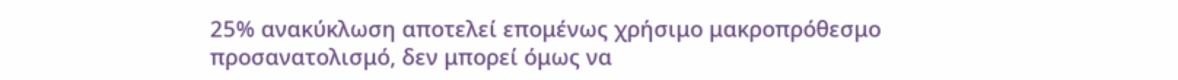25% ανακύκλωση αποτελεί επομένως χρήσιμο μακροπρόθεσμο προσανατολισμό, δεν μπορεί όμως να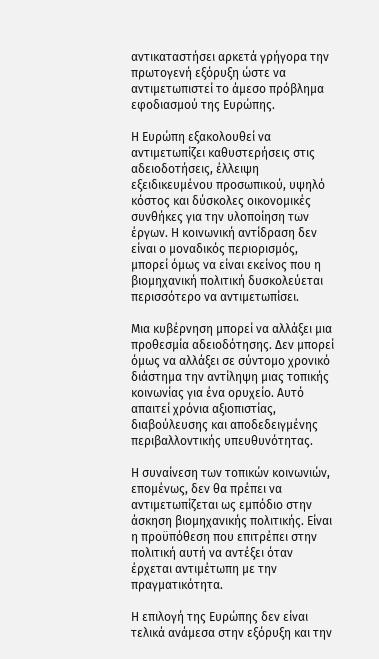αντικαταστήσει αρκετά γρήγορα την πρωτογενή εξόρυξη ώστε να αντιμετωπιστεί το άμεσο πρόβλημα εφοδιασμού της Ευρώπης.

Η Ευρώπη εξακολουθεί να αντιμετωπίζει καθυστερήσεις στις αδειοδοτήσεις, έλλειψη εξειδικευμένου προσωπικού, υψηλό κόστος και δύσκολες οικονομικές συνθήκες για την υλοποίηση των έργων. Η κοινωνική αντίδραση δεν είναι ο μοναδικός περιορισμός, μπορεί όμως να είναι εκείνος που η βιομηχανική πολιτική δυσκολεύεται περισσότερο να αντιμετωπίσει.

Μια κυβέρνηση μπορεί να αλλάξει μια προθεσμία αδειοδότησης. Δεν μπορεί όμως να αλλάξει σε σύντομο χρονικό διάστημα την αντίληψη μιας τοπικής κοινωνίας για ένα ορυχείο. Αυτό απαιτεί χρόνια αξιοπιστίας, διαβούλευσης και αποδεδειγμένης περιβαλλοντικής υπευθυνότητας.

Η συναίνεση των τοπικών κοινωνιών, επομένως, δεν θα πρέπει να αντιμετωπίζεται ως εμπόδιο στην άσκηση βιομηχανικής πολιτικής. Είναι η προϋπόθεση που επιτρέπει στην πολιτική αυτή να αντέξει όταν έρχεται αντιμέτωπη με την πραγματικότητα.

Η επιλογή της Ευρώπης δεν είναι τελικά ανάμεσα στην εξόρυξη και την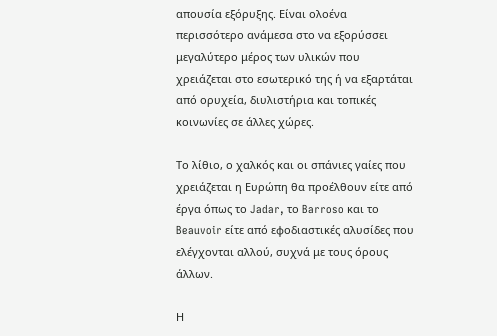απουσία εξόρυξης. Είναι ολοένα περισσότερο ανάμεσα στο να εξορύσσει μεγαλύτερο μέρος των υλικών που χρειάζεται στο εσωτερικό της ή να εξαρτάται από ορυχεία, διυλιστήρια και τοπικές κοινωνίες σε άλλες χώρες.

Το λίθιο, ο χαλκός και οι σπάνιες γαίες που χρειάζεται η Ευρώπη θα προέλθουν είτε από έργα όπως το Jadar, το Barroso και το Beauvoir είτε από εφοδιαστικές αλυσίδες που ελέγχονται αλλού, συχνά με τους όρους άλλων.

Η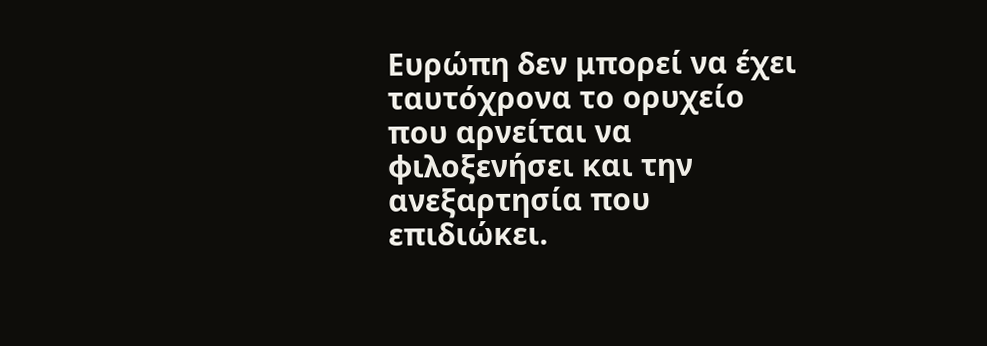Ευρώπη δεν μπορεί να έχει ταυτόχρονα το ορυχείο που αρνείται να φιλοξενήσει και την ανεξαρτησία που επιδιώκει.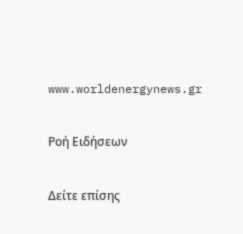www.worldenergynews.gr

Ρoή Ειδήσεων

Δείτε επίσης